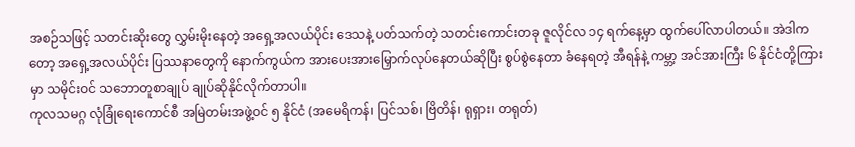အစဉ်သဖြင့် သတင်းဆိုးတွေ လွှမ်းမိုးနေတဲ့ အရှေ့အလယ်ပိုင်း ဒေသနဲ့ ပတ်သက်တဲ့ သတင်းကောင်းတခု ဇူလိုင်လ ၁၄ ရက်နေ့မှာ ထွက်ပေါ်လာပါတယ်။ အဲဒါကတော့ အရှေ့အလယ်ပိုင်း ပြဿနာတွေကို နောက်ကွယ်က အားပေးအားမြှောက်လုပ်နေတယ်ဆိုပြီး စွပ်စွဲနေတာ ခံနေရတဲ့ အီရန်နဲ့ ကမ္ဘာ့ အင်အားကြီး ၆ နိုင်ငံတို့ကြားမှာ သမိုင်းဝင် သဘောတူစာချုပ် ချုပ်ဆိုနိုင်လိုက်တာပါ။
ကုလသမဂ္ဂ လုံခြုံရေးကောင်စီ အမြဲတမ်းအဖွဲ့ဝင် ၅ နိုင်ငံ (အမေရိကန်၊ ပြင်သစ်၊ ဗြိတိန်၊ ရုရှား၊ တရုတ်)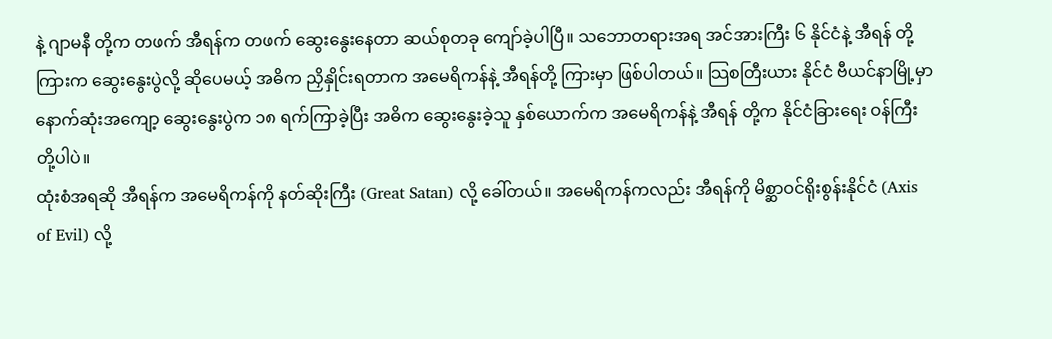နဲ့ ဂျာမနီ တို့က တဖက် အီရန်က တဖက် ဆွေးနွေးနေတာ ဆယ်စုတခု ကျော်ခဲ့ပါပြီ။ သဘောတရားအရ အင်အားကြီး ၆ နိုင်ငံနဲ့ အီရန် တို့ကြားက ဆွေးနွေးပွဲလို့ ဆိုပေမယ့် အဓိက ညှိနှိုင်းရတာက အမေရိကန်နဲ့ အီရန်တို့ ကြားမှာ ဖြစ်ပါတယ်။ သြစတြီးယား နိုင်ငံ ဗီယင်နာမြို့မှာ နောက်ဆုံးအကျော့ ဆွေးနွေးပွဲက ၁၈ ရက်ကြာခဲ့ပြီး အဓိက ဆွေးနွေးခဲ့သူ နှစ်ယောက်က အမေရိကန်နဲ့ အီရန် တို့က နိုင်ငံခြားရေး ဝန်ကြီးတို့ပါပဲ။
ထုံးစံအရဆို အီရန်က အမေရိကန်ကို နတ်ဆိုးကြီး (Great Satan) လို့ ခေါ်တယ်။ အမေရိကန်ကလည်း အီရန်ကို မိစ္ဆာဝင်ရိုးစွန်းနိုင်ငံ (Axis of Evil) လို့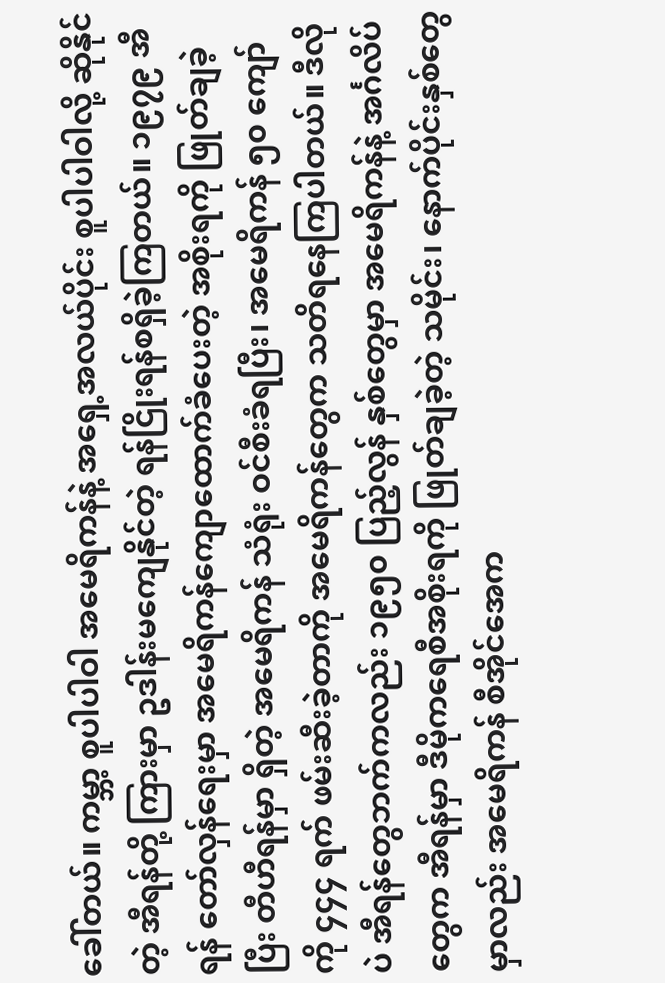ခေါ်တယ်။ ကမ္ဘာ့ စူပါပါဝါ အမေရိကန်နဲ့ အရှေ့အလယ်ပိုင်း စူပါပါဝါလို့ ဆိုနိုင်တဲ့ အီရန်တို့ ကြားမှာ ဥဒါန်းမကျေနိုင်တဲ့ ရန်ငြိုးရန်စရှိခဲ့ကြတယ်။ ၁၉၇၉ အီရန် တော်လှန်ရေးမှာ အမေရိကန်ကျောထောက်ခံပေးတဲ့ အစိုးရကို ဖြုတ်ချခဲ့ပြီး တီဟီရန်မှာ ရှိတဲ့ အမေရိကန် သံရုံး ဝင်စီးခံရပြီး၊ အမေရိကန် ၅၀ ကျော်ကို ၄၄၄ ရက် ဖမ်းဆီးခဲ့တာကို အမေရိကန်တွေက သတိရနေကြပါတယ်။ ဒီလိုပဲ အီရန်တွေဘက်ကလည်း ၁၉၅၀ ပြည့်လွန် နှစ်တွေမှာ အမေရိကန်နဲ့ အင်္ဂလိပ်တွေက အီရန်မှာ ဒီမိုကရေစီအစိုးရကို ဖြုတ်ချခဲ့တဲ့ သမိုင်း၊ နောက်ပိုင်းနှစ်တွေမှာလည်း အမေရိကန် စီအိုင်အေက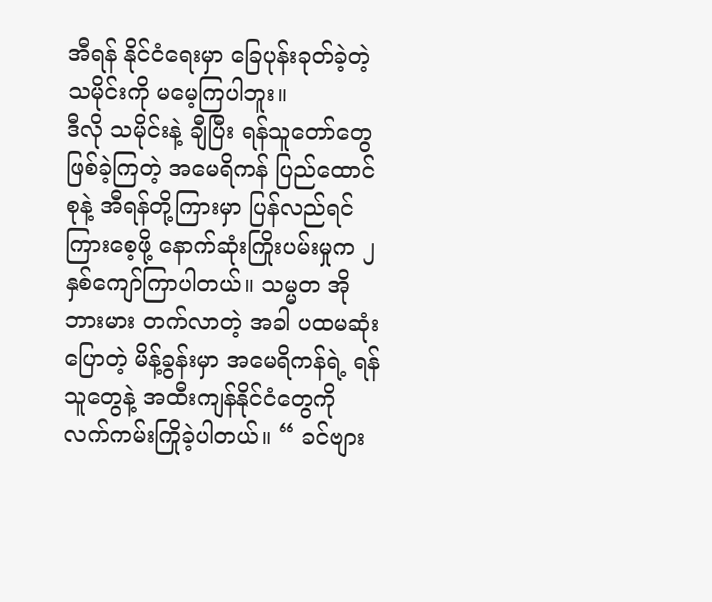အီရန် နိုင်ငံရေးမှာ ခြေပုန်းခုတ်ခဲ့တဲ့ သမိုင်းကို မမေ့ကြပါဘူး။
ဒီလို သမိုင်းနဲ့ ချီပြီး ရန်သူတော်တွေ ဖြစ်ခဲ့ကြတဲ့ အမေရိကန် ပြည်ထောင်စုနဲ့ အီရန်တို့ကြားမှာ ပြန်လည်ရင်ကြားစေ့ဖို့ နောက်ဆုံးကြိုးပမ်းမှုက ၂ နှစ်ကျော်ကြာပါတယ်။ သမ္မတ အိုဘားမား တက်လာတဲ့ အခါ ပထမဆုံး ပြောတဲ့ မိန့်ခွန်းမှာ အမေရိကန်ရဲ့ ရန်သူတွေနဲ့ အထီးကျန်နိုင်ငံတွေကို လက်ကမ်းကြိုခဲ့ပါတယ်။ “ ခင်ဗျား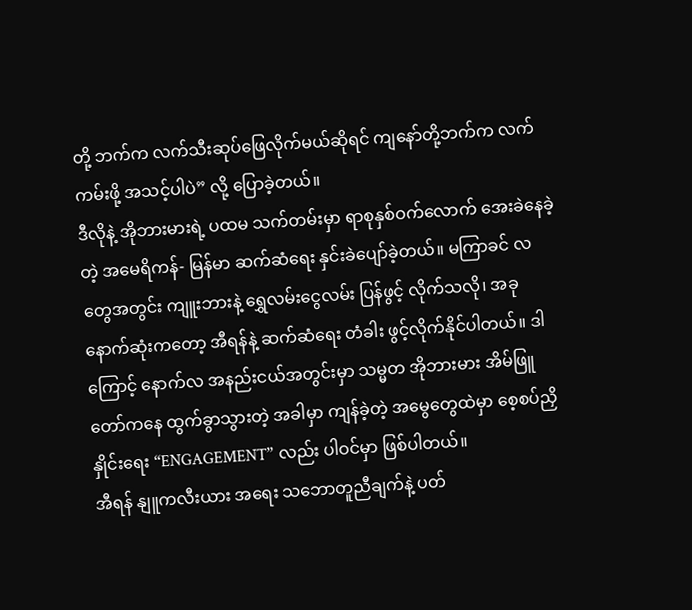တို့ ဘက်က လက်သီးဆုပ်ဖြေလိုက်မယ်ဆိုရင် ကျနော်တို့ဘက်က လက်ကမ်းဖို့ အသင့်ပါပဲ” လို့ ပြောခဲ့တယ်။
ဒီလိုနဲ့ အိုဘားမားရဲ့ ပထမ သက်တမ်းမှာ ရာစုနှစ်ဝက်လောက် အေးခဲနေခဲ့တဲ့ အမေရိကန်- မြန်မာ ဆက်ဆံရေး နှင်းခဲပျော်ခဲ့တယ်။ မကြာခင် လတွေအတွင်း ကျူးဘားနဲ့ ရွှေလမ်းငွေလမ်း ပြန်ဖွင့် လိုက်သလို၊ အခုနောက်ဆုံးကတော့ အီရန်နဲ့ ဆက်ဆံရေး တံခါး ဖွင့်လိုက်နိုင်ပါတယ်။ ဒါကြောင့် နောက်လ အနည်းငယ်အတွင်းမှာ သမ္မတ အိုဘားမား အိမ်ဖြူတော်ကနေ ထွက်ခွာသွားတဲ့ အခါမှာ ကျန်ခဲ့တဲ့ အမွေတွေထဲမှာ စေ့စပ်ညှိနှိုင်းရေး “ENGAGEMENT” လည်း ပါဝင်မှာ ဖြစ်ပါတယ်။
အီရန် နျူကလီးယား အရေး သဘောတူညီချက်နဲ့ ပတ်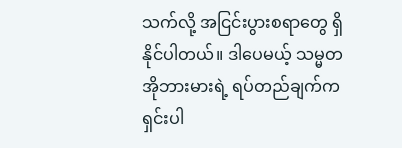သက်လို့ အငြင်းပွားစရာတွေ ရှိနိုင်ပါတယ်။ ဒါပေမယ့် သမ္မတ အိုဘားမားရဲ့ ရပ်တည်ချက်က ရှင်းပါ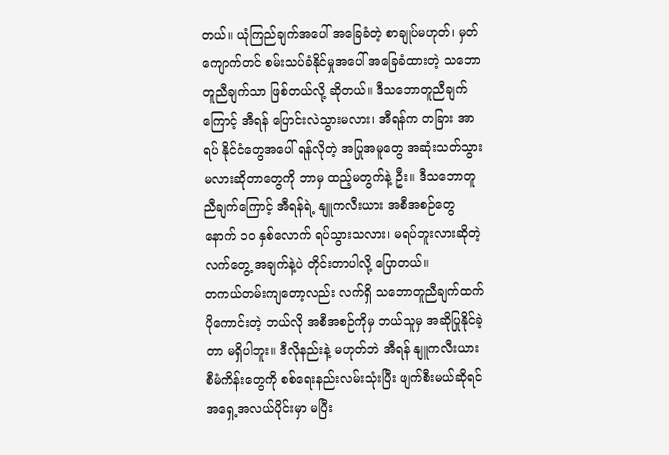တယ်။ ယုံကြည်ချက်အပေါ် အခြေခံတဲ့ စာချုပ်မဟုတ်၊ မှတ်ကျောက်တင် စမ်းသပ်ခံနိုင်မှုအပေါ် အခြေခံထားတဲ့ သဘောတူညီချက်သာ ဖြစ်တယ်လို့ ဆိုတယ်။ ဒီသဘောတူညီချက်ကြောင့် အီရန် ပြောင်းလဲသွားမလား၊ အီရန်က တခြား အာရပ် နိုင်ငံတွေအပေါ် ရန်လိုတဲ့ အပြုအမူတွေ အဆုံးသတ်သွားမလားဆိုတာတွေကို ဘာမှ ထည့်မတွက်နဲ့ ဦး။ ဒီသဘောတူညီချက်ကြောင့် အီရန်ရဲ့ နျူကလီးယား အစီအစဉ်တွေ နောက် ၁၀ နှစ်လောက် ရပ်သွားသလား၊ မရပ်ဘူးလားဆိုတဲ့ လက်တွေ့ အချက်နဲ့ပဲ တိုင်းတာပါလို့ ပြောတယ်။
တကယ်တမ်းကျတော့လည်း လက်ရှိ သဘောတူညီချက်ထက် ပိုကောင်းတဲ့ ဘယ်လို အစီအစဉ်ကိုမှ ဘယ်သူမှ အဆိုပြုနိုင်ခဲ့တာ မရှိပါဘူး။ ဒီလိုနည်းနဲ့ မဟုတ်ဘဲ အီရန် နျူကလီးယား စီမံကိန်းတွေကို စစ်ရေးနည်းလမ်းသုံးပြီး ဖျက်စီးမယ်ဆိုရင် အရှေ့အလယ်ပိုင်းမှာ မပြီး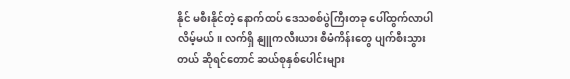နိုင် မစီးနိုင်တဲ့ နောက်ထပ် ဒေသစစ်ပွဲကြီးတခု ပေါ်ထွက်လာပါလိမ့်မယ်။ လက်ရှိ နျူကလီးယား စီမံကိန်းတွေ ပျက်စီးသွားတယ် ဆိုရင်တောင် ဆယ်စုနှစ်ပေါင်းများ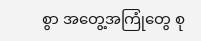စွာ အတွေ့အကြုံတွေ စု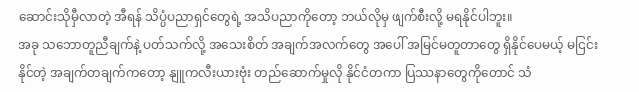ဆောင်းသိုမှီလာတဲ့ အီရန် သိပ္ပံပညာရှင်တွေရဲ့ အသိပညာကိုတော့ ဘယ်လိုမှ ဖျက်စီးလို့ မရနိုင်ပါဘူး။
အခု သဘောတူညီချက်နဲ့ ပတ်သက်လို့ အသေးစိတ် အချက်အလက်တွေ အပေါ် အမြင်မတူတာတွေ ရှိနိုင်ပေမယ့် မငြင်းနိုင်တဲ့ အချက်တချက်ကတော့ နျူကလီးယားဗုံး တည်ဆောက်မှုလို နိုင်ငံတကာ ပြဿနာတွေကိုတောင် သံ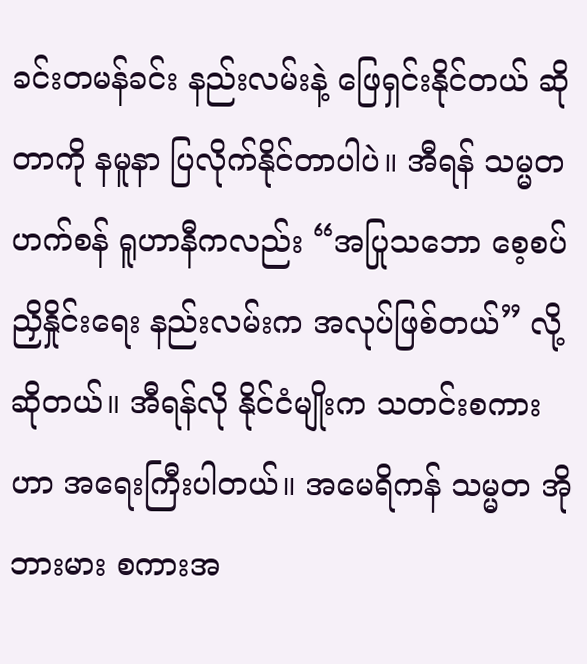ခင်းတမန်ခင်း နည်းလမ်းနဲ့ ဖြေရှင်းနိုင်တယ် ဆိုတာကို နမူနာ ပြလိုက်နိုင်တာပါပဲ။ အီရန် သမ္မတ ဟက်စန် ရူဟာနီကလည်း “အပြုသဘော စေ့စပ်ညှိနှိုင်းရေး နည်းလမ်းက အလုပ်ဖြစ်တယ်” လို့ ဆိုတယ်။ အီရန်လို နိုင်ငံမျိုးက သတင်းစကားဟာ အရေးကြီးပါတယ်။ အမေရိကန် သမ္မတ အိုဘားမား စကားအ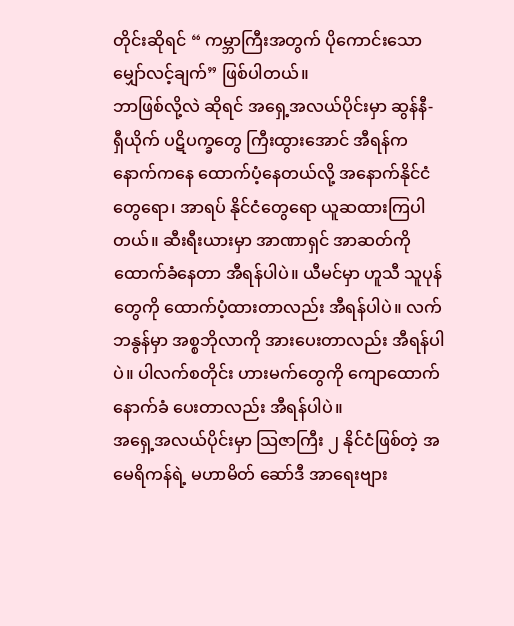တိုင်းဆိုရင် “ ကမ္ဘာကြီးအတွက် ပိုကောင်းသော မျှော်လင့်ချက်” ဖြစ်ပါတယ်။
ဘာဖြစ်လို့လဲ ဆိုရင် အရှေ့အလယ်ပိုင်းမှာ ဆွန်နီ- ရှီယိုက် ပဋိပက္ခတွေ ကြီးထွားအောင် အီရန်က နောက်ကနေ ထောက်ပံ့နေတယ်လို့ အနောက်နိုင်ငံတွေရော၊ အာရပ် နိုင်ငံတွေရော ယူဆထားကြပါတယ်။ ဆီးရီးယားမှာ အာဏာရှင် အာဆတ်ကို ထောက်ခံနေတာ အီရန်ပါပဲ။ ယီမင်မှာ ဟူသီ သူပုန်တွေကို ထောက်ပံ့ထားတာလည်း အီရန်ပါပဲ။ လက်ဘနွန်မှာ အစ္စဘိုလာကို အားပေးတာလည်း အီရန်ပါပဲ။ ပါလက်စတိုင်း ဟားမက်တွေကို ကျောထောက်နောက်ခံ ပေးတာလည်း အီရန်ပါပဲ။
အရှေ့အလယ်ပိုင်းမှာ သြဇာကြီး ၂ နိုင်ငံဖြစ်တဲ့ အမေရိကန်ရဲ့ မဟာမိတ် ဆော်ဒီ အာရေးဗျား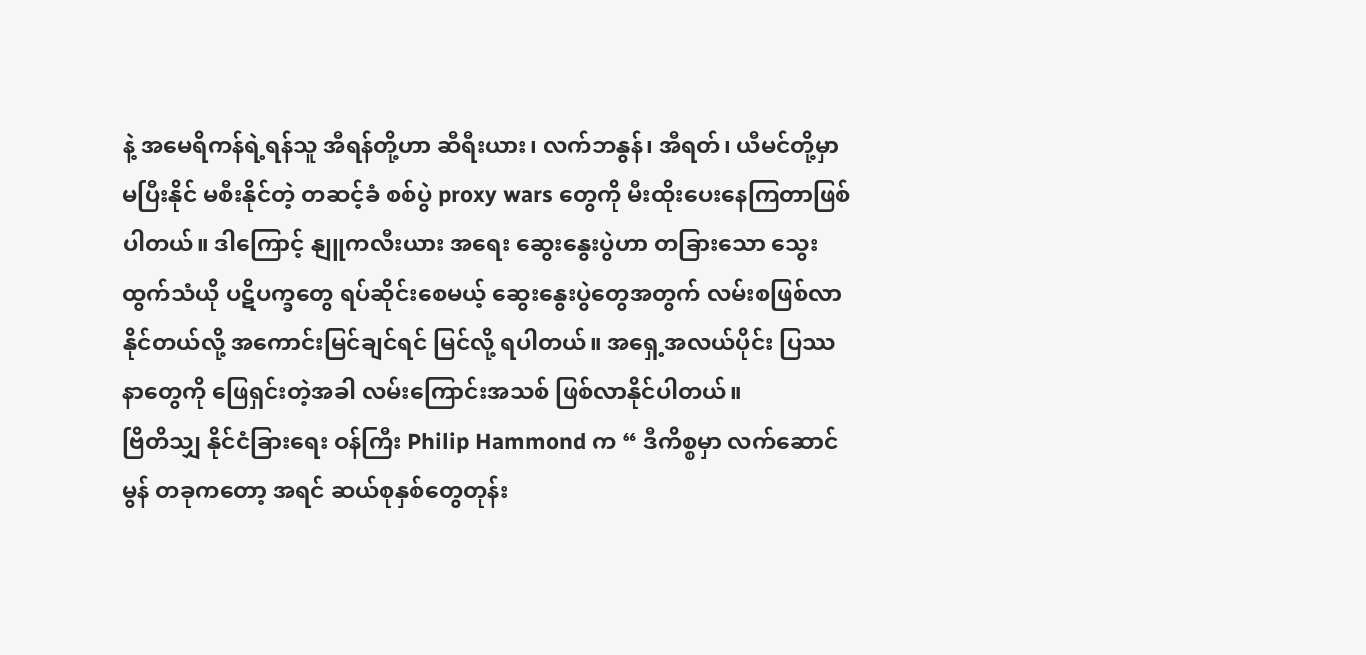နဲ့ အမေရိကန်ရဲ့ရန်သူ အီရန်တို့ဟာ ဆီရီးယား၊ လက်ဘနွန်၊ အီရတ်၊ ယီမင်တို့မှာ မပြီးနိုင် မစီးနိုင်တဲ့ တဆင့်ခံ စစ်ပွဲ proxy wars တွေကို မီးထိုးပေးနေကြတာဖြစ်ပါတယ်။ ဒါကြောင့် နျူကလီးယား အရေး ဆွေးနွေးပွဲဟာ တခြားသော သွေးထွက်သံယို ပဋိပက္ခတွေ ရပ်ဆိုင်းစေမယ့် ဆွေးနွေးပွဲတွေအတွက် လမ်းစဖြစ်လာနိုင်တယ်လို့ အကောင်းမြင်ချင်ရင် မြင်လို့ ရပါတယ်။ အရှေ့အလယ်ပိုင်း ပြဿနာတွေကို ဖြေရှင်းတဲ့အခါ လမ်းကြောင်းအသစ် ဖြစ်လာနိုင်ပါတယ်။
ဗြိတိသျှ နိုင်ငံခြားရေး ဝန်ကြီး Philip Hammond က “ ဒီကိစ္စမှာ လက်ဆောင်မွန် တခုကတော့ အရင် ဆယ်စုနှစ်တွေတုန်း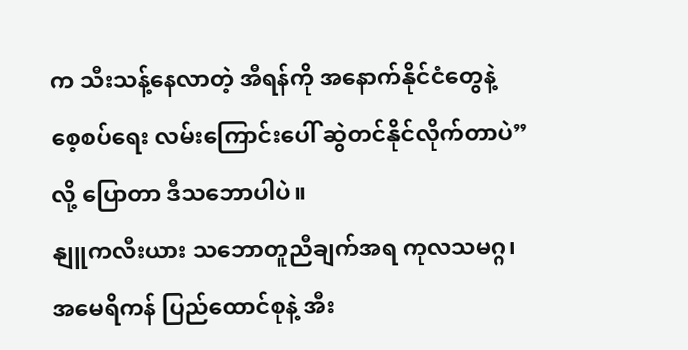က သီးသန့်နေလာတဲ့ အီရန်ကို အနောက်နိုင်ငံတွေနဲ့ စေ့စပ်ရေး လမ်းကြောင်းပေါ် ဆွဲတင်နိုင်လိုက်တာပဲ” လို့ ပြောတာ ဒီသဘောပါပဲ။
နျူကလီးယား သဘောတူညီချက်အရ ကုလသမဂ္ဂ၊ အမေရိကန် ပြည်ထောင်စုနဲ့ အီး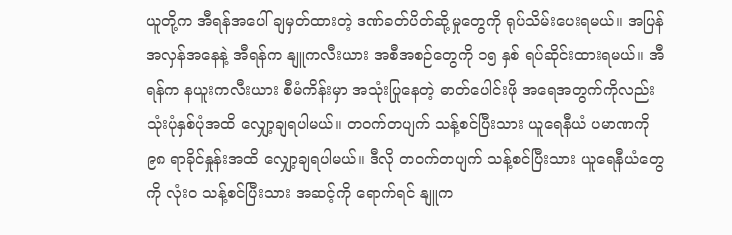ယူတို့က အီရန်အပေါ် ချမှတ်ထားတဲ့ ဒဏ်ခတ်ပိတ်ဆို့မှုတွေကို ရုပ်သိမ်းပေးရမယ်။ အပြန်အလှန်အနေနဲ့ အီရန်က နျူကလီးယား အစီအစဉ်တွေကို ၁၅ နှစ် ရပ်ဆိုင်းထားရမယ်။ အီရန်က နယူးကလီးယား စီမံကိန်းမှာ အသုံးပြုနေတဲ့ ဓာတ်ပေါင်းဖို အရေအတွက်ကိုလည်း သုံးပုံနှစ်ပုံအထိ လျှော့ချရပါမယ်။ တဝက်တပျက် သန့်စင်ပြီးသား ယူရေနီယံ ပမာဏကို ၉၈ ရာခိုင်နှုန်းအထိ လျှော့ချရပါမယ်။ ဒီလို တဝက်တပျက် သန့်စင်ပြီးသား ယူရေနီယံတွေကို လုံး၀ သန့်စင်ပြီးသား အဆင့်ကို ရောက်ရင် နျူက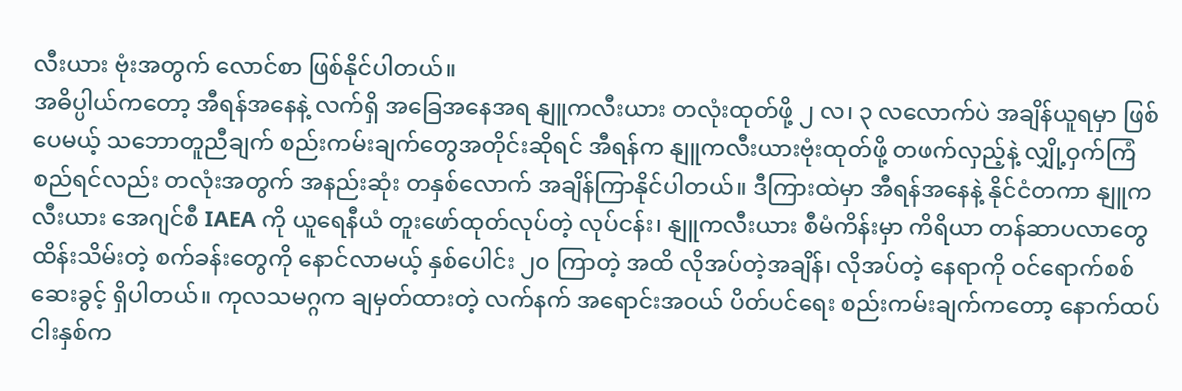လီးယား ဗုံးအတွက် လောင်စာ ဖြစ်နိုင်ပါတယ်။
အဓိပ္ပါယ်ကတော့ အီရန်အနေနဲ့ လက်ရှိ အခြေအနေအရ နျူကလီးယား တလုံးထုတ်ဖို့ ၂ လ၊ ၃ လလောက်ပဲ အချိန်ယူရမှာ ဖြစ်ပေမယ့် သဘောတူညီချက် စည်းကမ်းချက်တွေအတိုင်းဆိုရင် အီရန်က နျူကလီးယားဗုံးထုတ်ဖို့ တဖက်လှည့်နဲ့ လျှို့ဝှက်ကြံစည်ရင်လည်း တလုံးအတွက် အနည်းဆုံး တနှစ်လောက် အချိန်ကြာနိုင်ပါတယ်။ ဒီကြားထဲမှာ အီရန်အနေနဲ့ နိုင်ငံတကာ နျူကလီးယား အေဂျင်စီ IAEA ကို ယူရေနီယံ တူးဖော်ထုတ်လုပ်တဲ့ လုပ်ငန်း၊ နျူကလီးယား စီမံကိန်းမှာ ကိရိယာ တန်ဆာပလာတွေ ထိန်းသိမ်းတဲ့ စက်ခန်းတွေကို နောင်လာမယ့် နှစ်ပေါင်း ၂၀ ကြာတဲ့ အထိ လိုအပ်တဲ့အချိန်၊ လိုအပ်တဲ့ နေရာကို ဝင်ရောက်စစ်ဆေးခွင့် ရှိပါတယ်။ ကုလသမဂ္ဂက ချမှတ်ထားတဲ့ လက်နက် အရောင်းအဝယ် ပိတ်ပင်ရေး စည်းကမ်းချက်ကတော့ နောက်ထပ် ငါးနှစ်က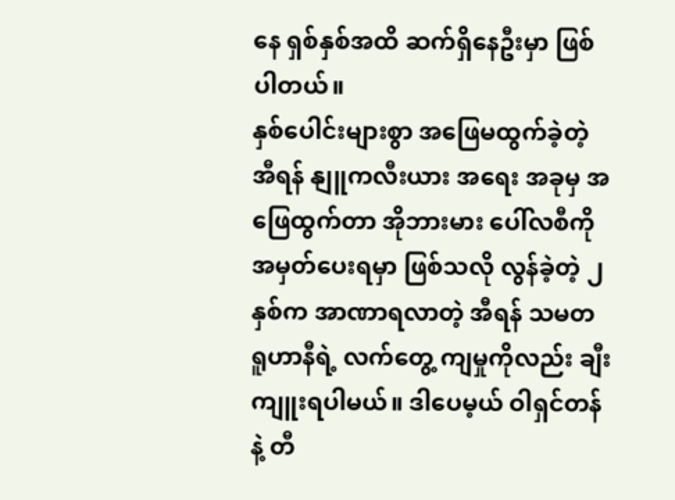နေ ရှစ်နှစ်အထိ ဆက်ရှိနေဦးမှာ ဖြစ်ပါတယ်။
နှစ်ပေါင်းများစွာ အဖြေမထွက်ခဲ့တဲ့ အီရန် နျူကလီးယား အရေး အခုမှ အဖြေထွက်တာ အိုဘားမား ပေါ်လစီကို အမှတ်ပေးရမှာ ဖြစ်သလို လွန်ခဲ့တဲ့ ၂ နှစ်က အာဏာရလာတဲ့ အီရန် သမတ ရူဟာနီရဲ့ လက်တွေ့ ကျမှုကိုလည်း ချီးကျူးရပါမယ်။ ဒါပေမ့ယ် ဝါရှင်တန်နဲ့ တီ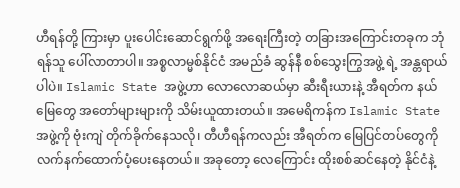ဟီရန်တို့ ကြားမှာ ပူးပေါင်းဆောင်ရွက်ဖို့ အရေးကြီးတဲ့ တခြားအကြောင်းတခုက ဘုံရန်သူ ပေါ်လာတာပါ။ အစ္စလာမ္မစ်နိုင်ငံ အမည်ခံ ဆွန်နီ စစ်သွေးကြွအဖွဲ့ ရဲ့ အန္တရာယ်ပါပဲ။ Islamic State အဖွဲ့ဟာ လောလောဆယ်မှာ ဆီးရီးယားနဲ့ အီရတ်က နယ်မြေတွေ အတော်များများကို သိမ်းယူထားတယ်။ အမေရိကန်က Islamic State အဖွဲ့ကို ဗုံးကျဲ တိုက်ခိုက်နေသလို၊ တီဟီရန်ကလည်း အီရတ်က မြေပြင်တပ်တွေကို လက်နက်ထောက်ပံ့ပေးနေတယ်။ အခုတော့ လေကြောင်း ထိုးစစ်ဆင်နေတဲ့ နိုင်ငံနဲ့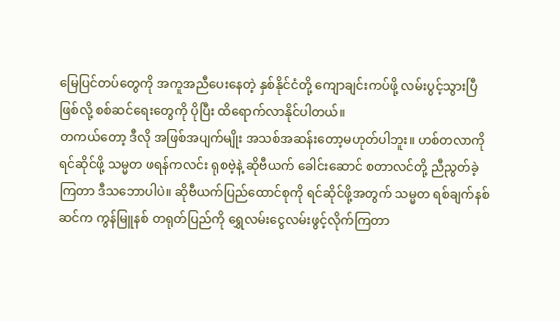မြေပြင်တပ်တွေကို အကူအညီပေးနေတဲ့ နှစ်နိုင်ငံတို့ ကျောချင်းကပ်ဖို့ လမ်းပွင့်သွားပြီဖြစ်လို့ စစ်ဆင်ရေးတွေကို ပိုပြီး ထိရောက်လာနိုင်ပါတယ်။
တကယ်တော့ ဒီလို အဖြစ်အပျက်မျိုး အသစ်အဆန်းတော့မဟုတ်ပါဘူး။ ဟစ်တလာကို ရင်ဆိုင်ဖို့ သမ္မတ ဖရန်ကလင်း ရုစဗဲ့နဲ့ ဆိုဗီယက် ခေါင်းဆောင် စတာလင်တို့ ညီညွတ်ခဲ့ကြတာ ဒီသဘောပါပဲ။ ဆိုဗီယက်ပြည်ထောင်စုကို ရင်ဆိုင်ဖို့အတွက် သမ္မတ ရစ်ချက်နစ်ဆင်က ကွန်မြူနစ် တရုတ်ပြည်ကို ရွှေလမ်းငွေလမ်းဖွင့်လိုက်ကြတာ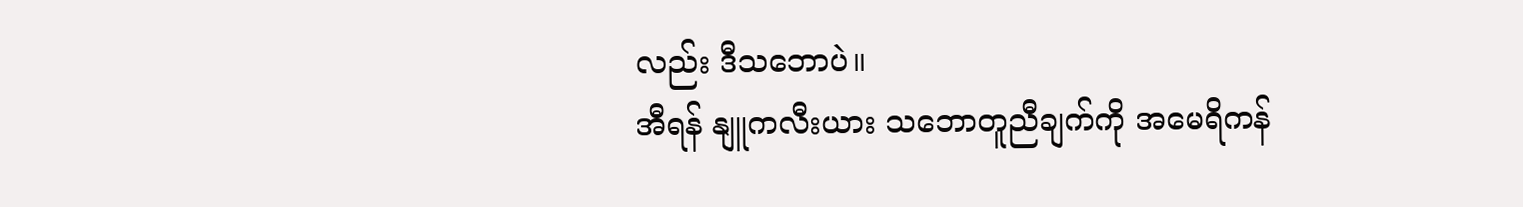လည်း ဒီသဘောပဲ။
အီရန် နျူကလီးယား သဘောတူညီချက်ကို အမေရိကန်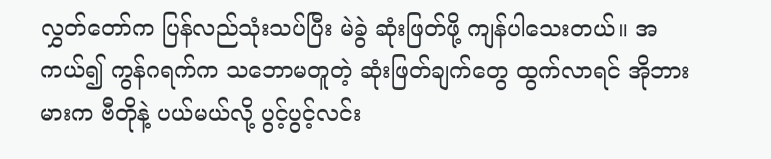လွှတ်တော်က ပြန်လည်သုံးသပ်ပြီး မဲခွဲ ဆုံးဖြတ်ဖို့ ကျန်ပါသေးတယ်။ အကယ်၍ ကွန်ဂရက်က သဘောမတူတဲ့ ဆုံးဖြတ်ချက်တွေ ထွက်လာရင် အိုဘားမားက ဗီတိုနဲ့ ပယ်မယ်လို့ ပွင့်ပွင့်လင်း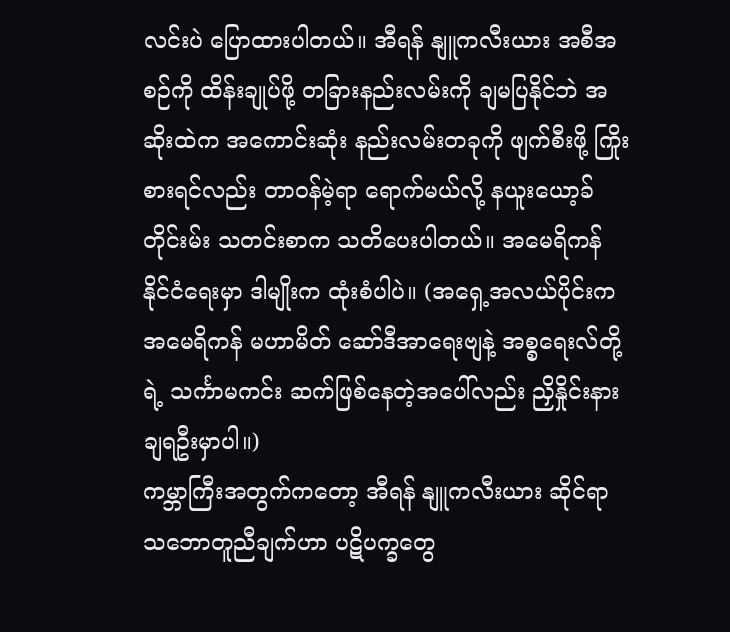လင်းပဲ ပြောထားပါတယ်။ အီရန် နျူကလီးယား အစီအစဉ်ကို ထိန်းချုပ်ဖို့ တခြားနည်းလမ်းကို ချမပြနိုင်ဘဲ အဆိုးထဲက အကောင်းဆုံး နည်းလမ်းတခုကို ဖျက်စီးဖို့ ကြိုးစားရင်လည်း တာဝန်မဲ့ရာ ရောက်မယ်လို့ နယူးယော့ခ် တိုင်းမ်း သတင်းစာက သတိပေးပါတယ်။ အမေရိကန် နိုင်ငံရေးမှာ ဒါမျိုးက ထုံးစံပါပဲ။ (အရှေ့အလယ်ပိုင်းက အမေရိကန် မဟာမိတ် ဆော်ဒီအာရေးဗျနဲ့ အစ္စရေးလ်တို့ရဲ့ သင်္ကာမကင်း ဆက်ဖြစ်နေတဲ့အပေါ်လည်း ညှိနှိုင်းနားချရဦးမှာပါ။)
ကမ္ဘာကြီးအတွက်ကတော့ အီရန် နျူကလီးယား ဆိုင်ရာ သဘောတူညီချက်ဟာ ပဋိပက္ခတွေ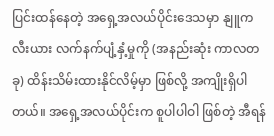ပြင်းထန်နေတဲ့ အရှေ့အလယ်ပိုင်းဒေသမှာ နျူကလီးယား လက်နက်ပျံ့နှံ့မှုကို (အနည်းဆုံး ကာလတခု) ထိန်းသိမ်းထားနိုင်လိမ့်မှာ ဖြစ်လို့ အကျိုးရှိပါတယ်။ အရှေ့အလယ်ပိုင်းက စူပါပါဝါ ဖြစ်တဲ့ အီရန်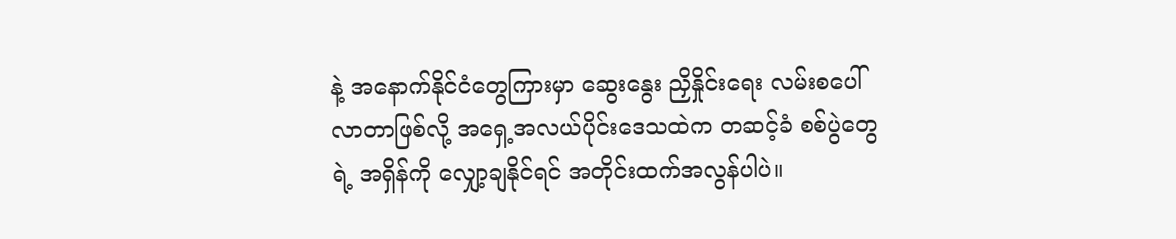နဲ့ အနောက်နိုင်ငံတွေကြားမှာ ဆွေးနွေး ညှိနှိုင်းရေး လမ်းစပေါ်လာတာဖြစ်လို့ အရှေ့အလယ်ပိုင်းဒေသထဲက တဆင့်ခံ စစ်ပွဲတွေရဲ့ အရှိန်ကို လျှော့ချနိုင်ရင် အတိုင်းထက်အလွန်ပါပဲ။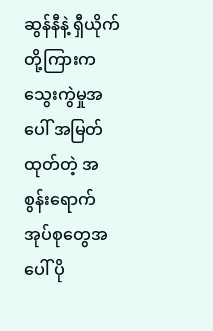ဆွန်နီနဲ့ ရှီယိုက်တို့ကြားက သွေးကွဲမှုအပေါ် အမြတ်ထုတ်တဲ့ အစွန်းရောက်အုပ်စုတွေအပေါ် ပို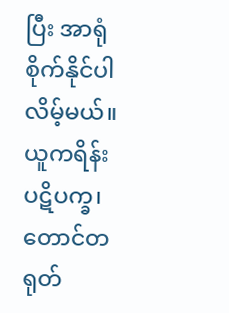ပြီး အာရုံစိုက်နိုင်ပါလိမ့်မယ်။ ယူကရိန်း ပဋိပက္ခ၊ တောင်တရုတ်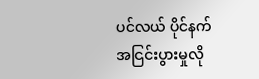ပင်လယ် ပိုင်နက် အငြင်းပွားမှုလို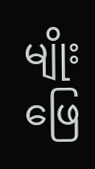မျိုး ဖြေ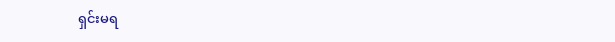ရှင်းမရ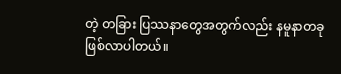တဲ့ တခြား ပြဿနာတွေအတွက်လည်း နမူနာတခု ဖြစ်လာပါတယ်။